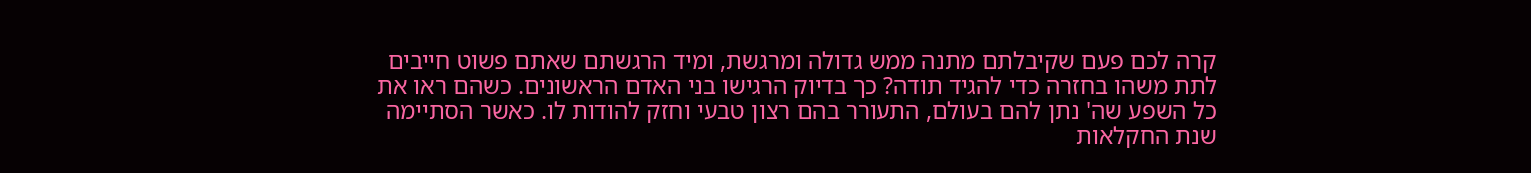קרה לכם פעם שקיבלתם מתנה ממש גדולה ומרגשת, ומיד הרגשתם שאתם פשוט חייבים לתת משהו בחזרה כדי להגיד תודה? כך בדיוק הרגישו בני האדם הראשונים. כשהם ראו את כל השפע שה' נתן להם בעולם, התעורר בהם רצון טבעי וחזק להודות לו. כאשר הסתיימה שנת החקלאות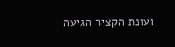ועונת הקציר הגיעה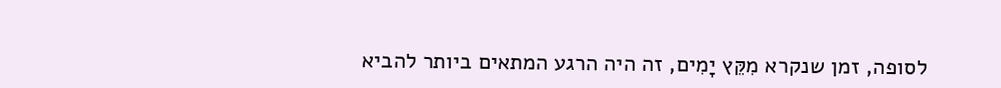לסופה, זמן שנקרא מִקֵּץ יָמִים, זה היה הרגע המתאים ביותר להביא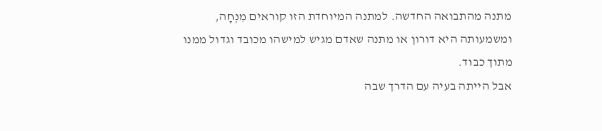מתנה מהתבואה החדשה. למתנה המיוחדת הזו קוראים מִנְחָה, ומשמעותה היא דורון או מתנה שאדם מגיש למישהו מכובד וגדול ממנו מתוך כבוד.
אבל הייתה בעיה עם הדרך שבה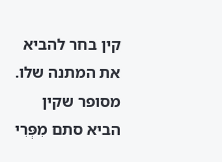קין בחר להביא את המתנה שלו. מסופר שקין הביא סתם מִפְּרִי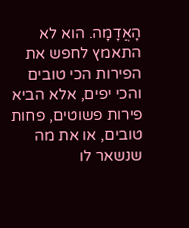הָאֲדָמָה. הוא לא התאמץ לחפש את הפירות הכי טובים והכי יפים, אלא הביא פירות פשוטים, פחות טובים, או את מה שנשאר לו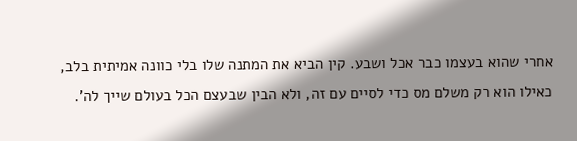אחרי שהוא בעצמו כבר אכל ושבע. קין הביא את המתנה שלו בלי כוונה אמיתית בלב, כאילו הוא רק משלם מס כדי לסיים עם זה, ולא הבין שבעצם הכל בעולם שייך לה'.